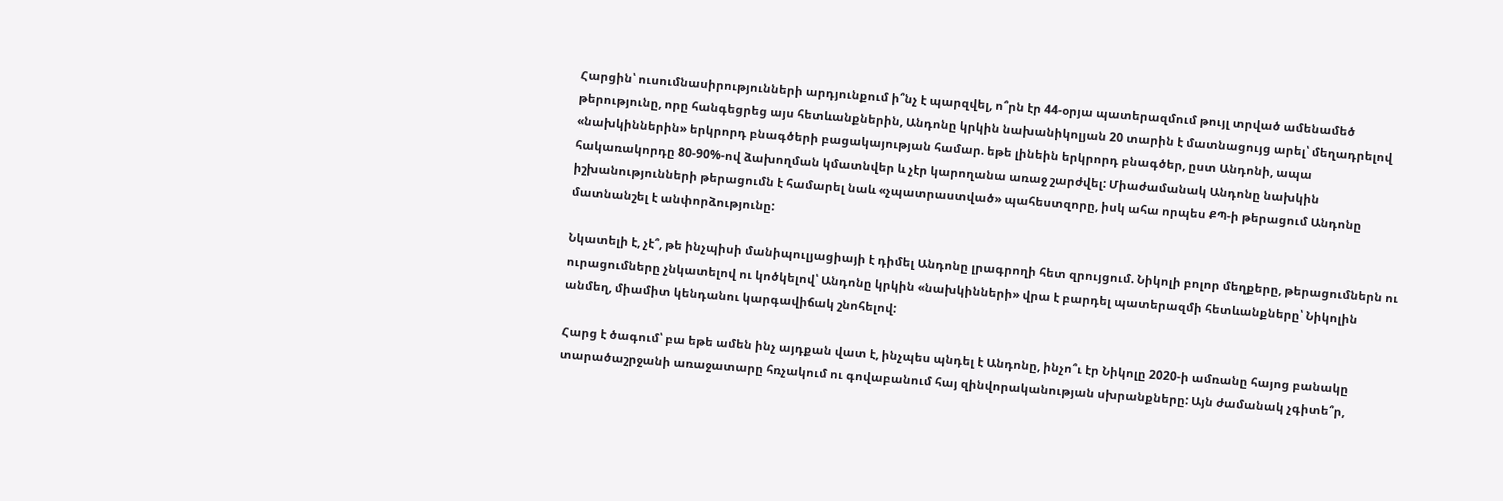Հարցին՝ ուսումնասիրությունների արդյունքում ի՞նչ է պարզվել, ո՞րն էր 44-օրյա պատերազմում թույլ տրված ամենամեծ թերությունը, որը հանգեցրեց այս հետևանքներին, Անդոնը կրկին նախանիկոլյան 20 տարին է մատնացույց արել՝ մեղադրելով «նախկիններին» երկրորդ բնագծերի բացակայության համար. եթե լինեին երկրորդ բնագծեր, ըստ Անդոնի, ապա հակառակորդը 80-90%-ով ձախողման կմատնվեր և չէր կարողանա առաջ շարժվել: Միաժամանակ Անդոնը նախկին իշխանությունների թերացումն է համարել նաև «չպատրաստված» պահեստզորը, իսկ ահա որպես ՔՊ-ի թերացում Անդոնը մատնանշել է անփորձությունը:

Նկատելի է, չէ՞, թե ինչպիսի մանիպուլյացիայի է դիմել Անդոնը լրագրողի հետ զրույցում. Նիկոլի բոլոր մեղքերը, թերացումներն ու ուրացումները չնկատելով ու կոծկելով՝ Անդոնը կրկին «նախկինների» վրա է բարդել պատերազմի հետևանքները՝ Նիկոլին անմեղ, միամիտ կենդանու կարգավիճակ շնոհելով:

Հարց է ծագում՝ բա եթե ամեն ինչ այդքան վատ է, ինչպես պնդել է Անդոնը, ինչո՞ւ էր Նիկոլը 2020-ի ամռանը հայոց բանակը տարածաշրջանի առաջատարը հռչակում ու գովաբանում հայ զինվորականության սխրանքները: Այն ժամանակ չգիտե՞ր,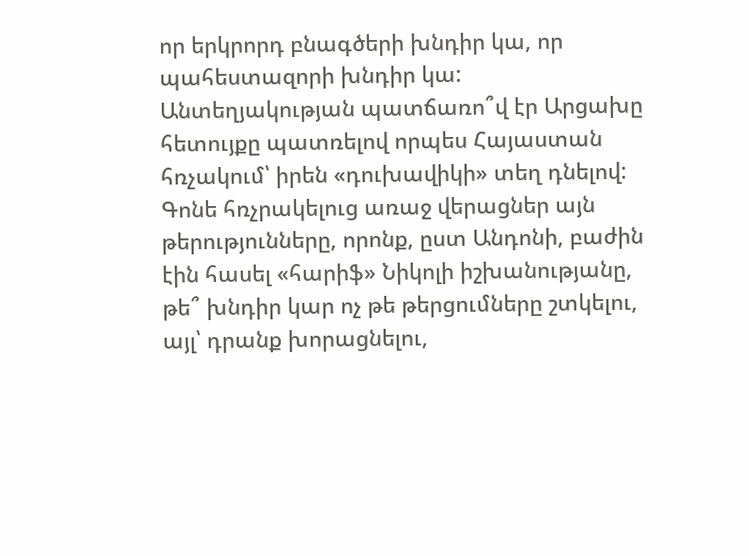որ երկրորդ բնագծերի խնդիր կա, որ պահեստազորի խնդիր կա: Անտեղյակության պատճառո՞վ էր Արցախը հետույքը պատռելով որպես Հայաստան հռչակում՝ իրեն «դուխավիկի» տեղ դնելով: Գոնե հռչրակելուց առաջ վերացներ այն թերությունները, որոնք, ըստ Անդոնի, բաժին էին հասել «հարիֆ» Նիկոլի իշխանությանը, թե՞ խնդիր կար ոչ թե թերցումները շտկելու, այլ՝ դրանք խորացնելու,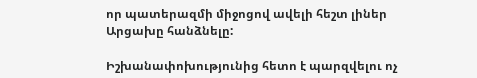որ պատերազմի միջոցով ավելի հեշտ լիներ Արցախը հանձնելը:

Իշխանափոխությունից հետո է պարզվելու ոչ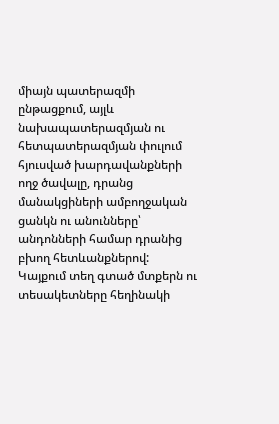միայն պատերազմի ընթացքում, այլև նախապատերազմյան ու հետպատերազմյան փուլում հյուսված խարդավանքների ողջ ծավալը, դրանց մանակցիների ամբողջական ցանկն ու անունները՝ անդոնների համար դրանից բխող հետևանքներով:
Կայքում տեղ գտած մտքերն ու տեսակետները հեղինակի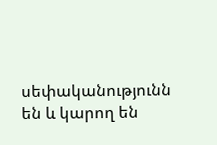սեփականությունն են և կարող են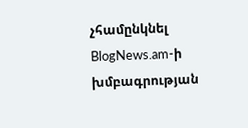չհամընկնել BlogNews.am-ի խմբագրության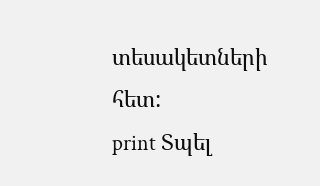տեսակետների հետ:
print Տպել